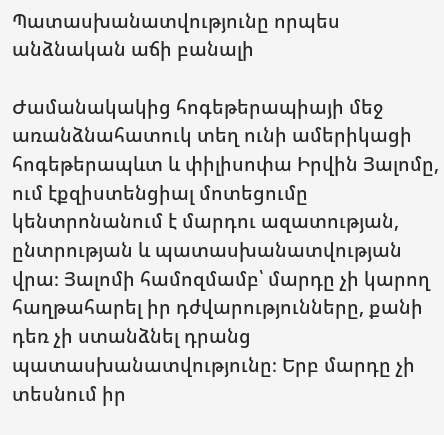Պատասխանատվությունը որպես անձնական աճի բանալի

Ժամանակակից հոգեթերապիայի մեջ առանձնահատուկ տեղ ունի ամերիկացի հոգեթերապևտ և փիլիսոփա Իրվին Յալոմը, ում էքզիստենցիալ մոտեցումը կենտրոնանում է մարդու ազատության, ընտրության և պատասխանատվության վրա։ Յալոմի համոզմամբ՝ մարդը չի կարող հաղթահարել իր դժվարությունները, քանի դեռ չի ստանձնել դրանց պատասխանատվությունը։ Երբ մարդը չի տեսնում իր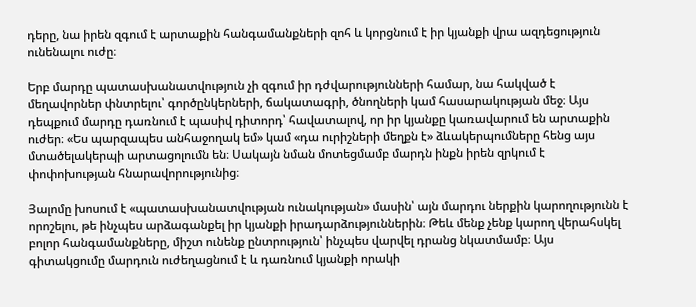դերը, նա իրեն զգում է արտաքին հանգամանքների զոհ և կորցնում է իր կյանքի վրա ազդեցություն ունենալու ուժը։

Երբ մարդը պատասխանատվություն չի զգում իր դժվարությունների համար, նա հակված է մեղավորներ փնտրելու՝ գործընկերների, ճակատագրի, ծնողների կամ հասարակության մեջ։ Այս դեպքում մարդը դառնում է պասիվ դիտորդ՝ հավատալով, որ իր կյանքը կառավարում են արտաքին ուժեր։ «Ես պարզապես անհաջողակ եմ» կամ «դա ուրիշների մեղքն է» ձևակերպումները հենց այս մտածելակերպի արտացոլումն են։ Սակայն նման մոտեցմամբ մարդն ինքն իրեն զրկում է փոփոխության հնարավորությունից։

Յալոմը խոսում է «պատասխանատվության ունակության» մասին՝ այն մարդու ներքին կարողությունն է որոշելու, թե ինչպես արձագանքել իր կյանքի իրադարձություններին։ Թեև մենք չենք կարող վերահսկել բոլոր հանգամանքները, միշտ ունենք ընտրություն՝ ինչպես վարվել դրանց նկատմամբ։ Այս գիտակցումը մարդուն ուժեղացնում է և դառնում կյանքի որակի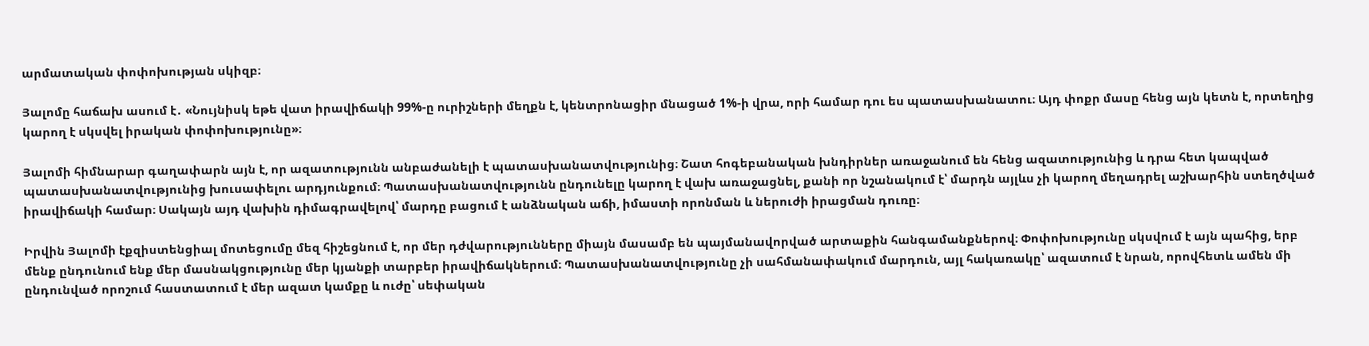արմատական փոփոխության սկիզբ։

Յալոմը հաճախ ասում է․ «Նույնիսկ եթե վատ իրավիճակի 99%-ը ուրիշների մեղքն է, կենտրոնացիր մնացած 1%-ի վրա, որի համար դու ես պատասխանատու։ Այդ փոքր մասը հենց այն կետն է, որտեղից կարող է սկսվել իրական փոփոխությունը»։

Յալոմի հիմնարար գաղափարն այն է, որ ազատությունն անբաժանելի է պատասխանատվությունից։ Շատ հոգեբանական խնդիրներ առաջանում են հենց ազատությունից և դրա հետ կապված պատասխանատվությունից խուսափելու արդյունքում։ Պատասխանատվությունն ընդունելը կարող է վախ առաջացնել, քանի որ նշանակում է՝ մարդն այլևս չի կարող մեղադրել աշխարհին ստեղծված իրավիճակի համար։ Սակայն այդ վախին դիմագրավելով՝ մարդը բացում է անձնական աճի, իմաստի որոնման և ներուժի իրացման դուռը։

Իրվին Յալոմի էքզիստենցիալ մոտեցումը մեզ հիշեցնում է, որ մեր դժվարությունները միայն մասամբ են պայմանավորված արտաքին հանգամանքներով։ Փոփոխությունը սկսվում է այն պահից, երբ մենք ընդունում ենք մեր մասնակցությունը մեր կյանքի տարբեր իրավիճակներում։ Պատասխանատվությունը չի սահմանափակում մարդուն, այլ հակառակը՝ ազատում է նրան, որովհետև ամեն մի ընդունված որոշում հաստատում է մեր ազատ կամքը և ուժը՝ սեփական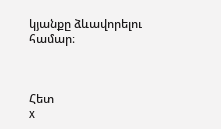կյանքը ձևավորելու համար։



Հետ
x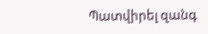Պատվիրել զանգ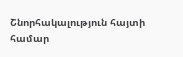Շնորհակալություն հայտի համար